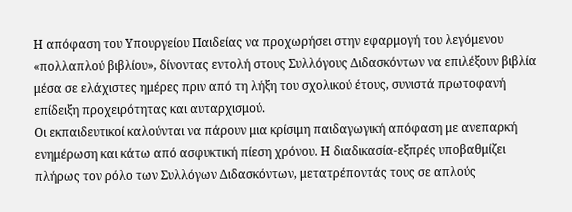Η απόφαση του Υπουργείου Παιδείας να προχωρήσει στην εφαρμογή του λεγόμενου «πολλαπλού βιβλίου», δίνοντας εντολή στους Συλλόγους Διδασκόντων να επιλέξουν βιβλία μέσα σε ελάχιστες ημέρες πριν από τη λήξη του σχολικού έτους, συνιστά πρωτοφανή επίδειξη προχειρότητας και αυταρχισμού.
Οι εκπαιδευτικοί καλούνται να πάρουν μια κρίσιμη παιδαγωγική απόφαση με ανεπαρκή ενημέρωση και κάτω από ασφυκτική πίεση χρόνου. Η διαδικασία-εξπρές υποβαθμίζει πλήρως τον ρόλο των Συλλόγων Διδασκόντων, μετατρέποντάς τους σε απλούς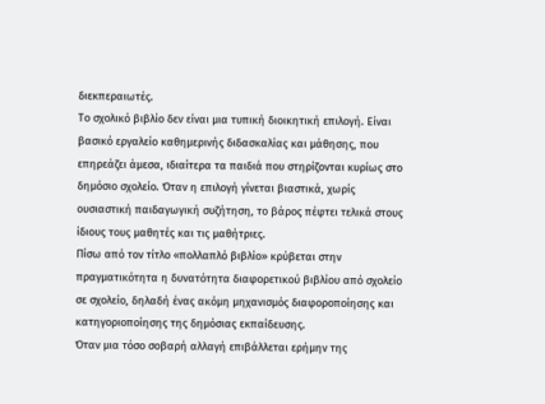διεκπεραιωτές.
Το σχολικό βιβλίο δεν είναι μια τυπική διοικητική επιλογή. Είναι βασικό εργαλείο καθημερινής διδασκαλίας και μάθησης, που επηρεάζει άμεσα, ιδιαίτερα τα παιδιά που στηρίζονται κυρίως στο δημόσιο σχολείο. Όταν η επιλογή γίνεται βιαστικά, χωρίς ουσιαστική παιδαγωγική συζήτηση, το βάρος πέφτει τελικά στους ίδιους τους μαθητές και τις μαθήτριες.
Πίσω από τον τίτλο «πολλαπλό βιβλίο» κρύβεται στην πραγματικότητα η δυνατότητα διαφορετικού βιβλίου από σχολείο σε σχολείο, δηλαδή ένας ακόμη μηχανισμός διαφοροποίησης και κατηγοριοποίησης της δημόσιας εκπαίδευσης.
Όταν μια τόσο σοβαρή αλλαγή επιβάλλεται ερήμην της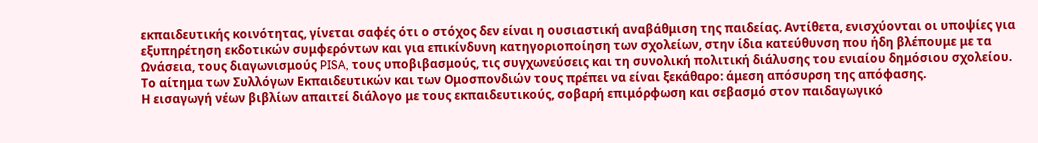εκπαιδευτικής κοινότητας, γίνεται σαφές ότι ο στόχος δεν είναι η ουσιαστική αναβάθμιση της παιδείας. Αντίθετα, ενισχύονται οι υποψίες για εξυπηρέτηση εκδοτικών συμφερόντων και για επικίνδυνη κατηγοριοποίηση των σχολείων, στην ίδια κατεύθυνση που ήδη βλέπουμε με τα Ωνάσεια, τους διαγωνισμούς PISA, τους υποβιβασμούς, τις συγχωνεύσεις και τη συνολική πολιτική διάλυσης του ενιαίου δημόσιου σχολείου.
Το αίτημα των Συλλόγων Εκπαιδευτικών και των Ομοσπονδιών τους πρέπει να είναι ξεκάθαρο: άμεση απόσυρση της απόφασης.
Η εισαγωγή νέων βιβλίων απαιτεί διάλογο με τους εκπαιδευτικούς, σοβαρή επιμόρφωση και σεβασμό στον παιδαγωγικό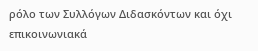ρόλο των Συλλόγων Διδασκόντων και όχι επικοινωνιακά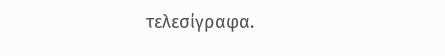τελεσίγραφα.